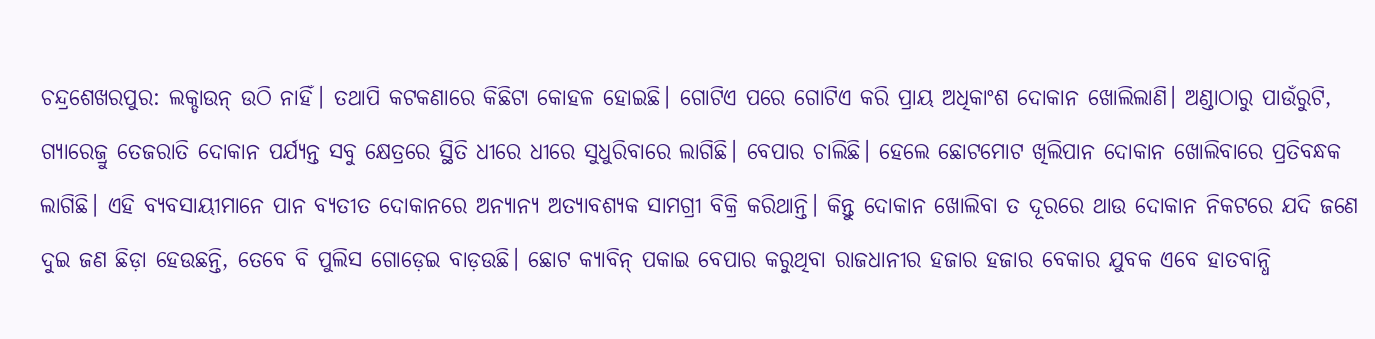ଚନ୍ଦ୍ରଶେଖରପୁର: ଲକ୍ଡାଉନ୍ ଉଠି ନାହିଁ। ତଥାପି କଟକଣାରେ କିଛିଟା କୋହଳ ହୋଇଛି। ଗୋଟିଏ ପରେ ଗୋଟିଏ କରି ପ୍ରାୟ ଅଧିକାଂଶ ଦୋକାନ ଖୋଲିଲାଣି। ଅଣ୍ଡାଠାରୁ ପାଉଁରୁଟି, ଗ୍ୟାରେଜ୍ରୁ ତେଜରାତି ଦୋକାନ ପର୍ଯ୍ୟନ୍ତ ସବୁ କ୍ଷେତ୍ରରେ ସ୍ଥିତି ଧୀରେ ଧୀରେ ସୁଧୁରିବାରେ ଲାଗିଛି। ବେପାର ଚାଲିଛି। ହେଲେ ଛୋଟମୋଟ ଖିଲିପାନ ଦୋକାନ ଖୋଲିବାରେ ପ୍ରତିବନ୍ଧକ ଲାଗିଛି। ଏହି ବ୍ୟବସାୟୀମାନେ ପାନ ବ୍ୟତୀତ ଦୋକାନରେ ଅନ୍ୟାନ୍ୟ ଅତ୍ୟାବଶ୍ୟକ ସାମଗ୍ରୀ ବିକ୍ରି କରିଥାନ୍ତି। କିନ୍ତୁ ଦୋକାନ ଖୋଲିବା ତ ଦୂରରେ ଥାଉ ଦୋକାନ ନିକଟରେ ଯଦି ଜଣେ ଦୁଇ ଜଣ ଛିଡ଼ା ହେଉଛନ୍ତି, ତେବେ ବି ପୁଲିସ ଗୋଡ଼େଇ ବାଡ଼ଉଛି। ଛୋଟ କ୍ୟାବିନ୍ ପକାଇ ବେପାର କରୁଥିବା ରାଜଧାନୀର ହଜାର ହଜାର ବେକାର ଯୁବକ ଏବେ ହାତବାନ୍ଧି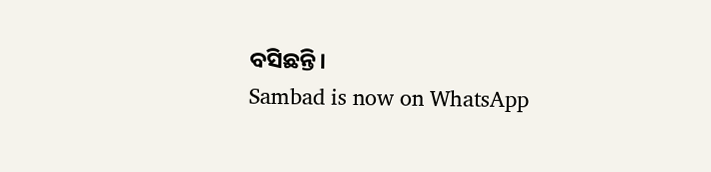ବସିଛନ୍ତି।
Sambad is now on WhatsApp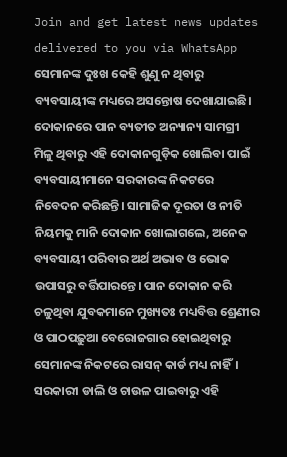Join and get latest news updates delivered to you via WhatsApp
ସେମାନଙ୍କ ଦୁଃଖ କେହି ଶୁଣୁ ନ ଥିବାରୁ ବ୍ୟବସାୟୀଙ୍କ ମଧ୍ୟରେ ଅସନ୍ତୋଷ ଦେଖାଯାଇଛି। ଦୋକାନରେ ପାନ ବ୍ୟତୀତ ଅନ୍ୟାନ୍ୟ ସାମଗ୍ରୀ ମିଳୁ ଥିବାରୁ ଏହି ଦୋକାନଗୁଡ଼ିକ ଖୋଲିବା ପାଇଁ ବ୍ୟବସାୟୀମାନେ ସରକାରଙ୍କ ନିକଟରେ ନିବେଦନ କରିଛନ୍ତି। ସାମାଜିକ ଦୂରତା ଓ ନୀତି ନିୟମକୁ ମାନି ଦୋକାନ ଖୋଲାଗଲେ, ଅନେକ ବ୍ୟବସାୟୀ ପରିବାର ଅର୍ଥ ଅଭାବ ଓ ଭୋକ ଉପାସରୁ ବର୍ତ୍ତିପାରନ୍ତେ। ପାନ ଦୋକାନ କରି ଚଳୁଥିବା ଯୁବକମାନେ ମୁଖ୍ୟତଃ ମଧ୍ୟବିତ୍ତ ଶ୍ରେଣୀର ଓ ପାଠପଢ଼ୁଆ ବେରୋଜଗାର ହୋଇଥିବାରୁ ସେମାନଙ୍କ ନିକଟରେ ରାସନ୍ କାର୍ଡ ମଧ୍ୟ ନାହିଁ। ସରକାରୀ ଡାଲି ଓ ଚାଉଳ ପାଇବାରୁ ଏହି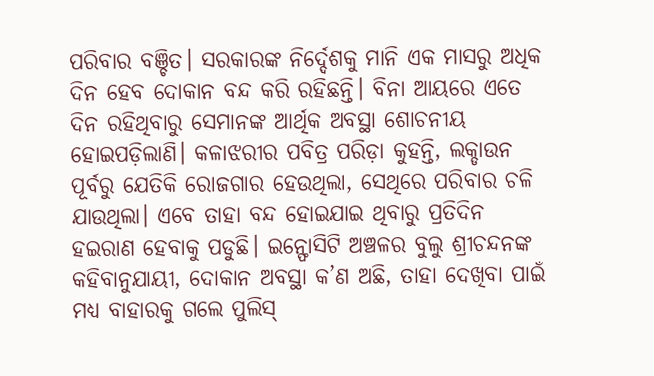ପରିବାର ବଞ୍ଚିତ। ସରକାରଙ୍କ ନିର୍ଦ୍ଦେଶକୁ ମାନି ଏକ ମାସରୁ ଅଧିକ ଦିନ ହେବ ଦୋକାନ ବନ୍ଦ କରି ରହିଛନ୍ତି। ବିନା ଆୟରେ ଏତେ ଦିନ ରହିଥିବାରୁ ସେମାନଙ୍କ ଆର୍ଥିକ ଅବସ୍ଥା ଶୋଚନୀୟ ହୋଇପଡ଼ିଲାଣି। କଳାଝରୀର ପବିତ୍ର ପରିଡ଼ା କୁହନ୍ତି, ଲକ୍ଡାଉନ ପୂର୍ବରୁ ଯେତିକି ରୋଜଗାର ହେଉଥିଲା, ସେଥିରେ ପରିବାର ଚଳି ଯାଉଥିଲା। ଏବେ ତାହା ବନ୍ଦ ହୋଇଯାଇ ଥିବାରୁ ପ୍ରତିଦିନ ହଇରାଣ ହେବାକୁ ପଡୁଛି। ଇନ୍ଫୋସିଟି ଅଞ୍ଚଳର ବୁଲୁ ଶ୍ରୀଚନ୍ଦନଙ୍କ କହିବାନୁଯାୟୀ, ଦୋକାନ ଅବସ୍ଥା କ’ଣ ଅଛି, ତାହା ଦେଖିବା ପାଇଁ ମଧ୍ୟ ବାହାରକୁ ଗଲେ ପୁଲିସ୍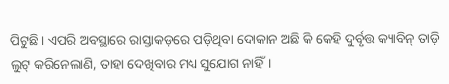ପିଟୁଛି। ଏପରି ଅବସ୍ଥାରେ ରାସ୍ତାକଡ଼ରେ ପଡ଼ିଥିବା ଦୋକାନ ଅଛି କି କେହି ଦୁର୍ବୃତ୍ତ କ୍ୟାବିନ୍ ତାଡ଼ି ଲୁଟ୍ କରିନେଲାଣି, ତାହା ଦେଖିବାର ମଧ୍ୟ ସୁଯୋଗ ନାହିଁ।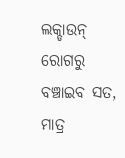ଲକ୍ଡାଉନ୍ ରୋଗରୁ ବଞ୍ଚାଇବ ସତ, ମାତ୍ର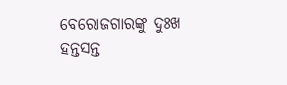ବେରୋଜଗାରଙ୍କୁ ଦୁଃଖ ହନ୍ତସନ୍ତ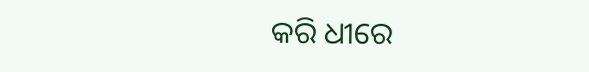କରି ଧୀରେ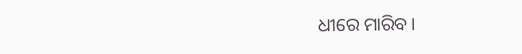ଧୀରେ ମାରିବ।